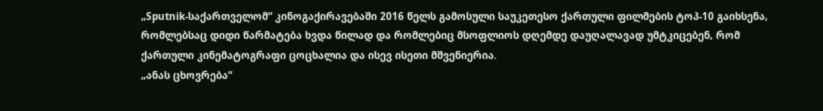„Sputnik-საქართველომ“ კინოგაქირავებაში 2016 წელს გამოსული საუკეთესო ქართული ფილმების ტოპ-10 გაიხსენა, რომლებსაც დიდი წარმატება ხვდა წილად და რომლებიც მსოფლიოს დღემდე დაუღალავად უმტკიცებენ, რომ ქართული კინემატოგრაფი ცოცხალია და ისევ ისეთი მშვენიერია.
„ანას ცხოვრება“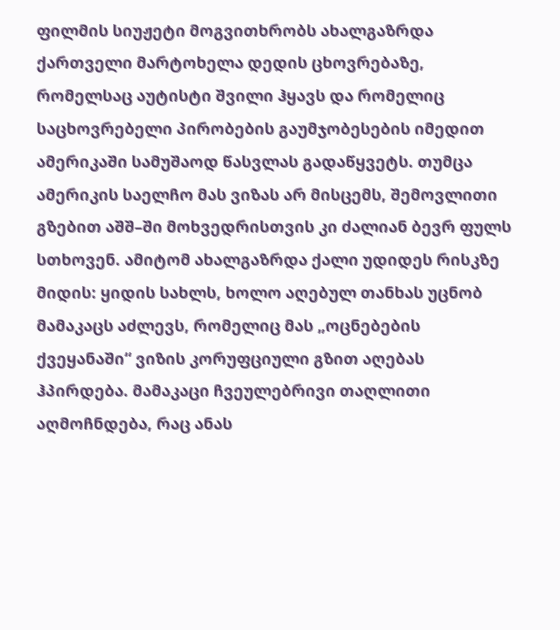ფილმის სიუჟეტი მოგვითხრობს ახალგაზრდა ქართველი მარტოხელა დედის ცხოვრებაზე, რომელსაც აუტისტი შვილი ჰყავს და რომელიც საცხოვრებელი პირობების გაუმჯობესების იმედით ამერიკაში სამუშაოდ წასვლას გადაწყვეტს. თუმცა ამერიკის საელჩო მას ვიზას არ მისცემს, შემოვლითი გზებით აშშ–ში მოხვედრისთვის კი ძალიან ბევრ ფულს სთხოვენ. ამიტომ ახალგაზრდა ქალი უდიდეს რისკზე მიდის: ყიდის სახლს, ხოლო აღებულ თანხას უცნობ მამაკაცს აძლევს, რომელიც მას „ოცნებების ქვეყანაში“ ვიზის კორუფციული გზით აღებას ჰპირდება. მამაკაცი ჩვეულებრივი თაღლითი აღმოჩნდება, რაც ანას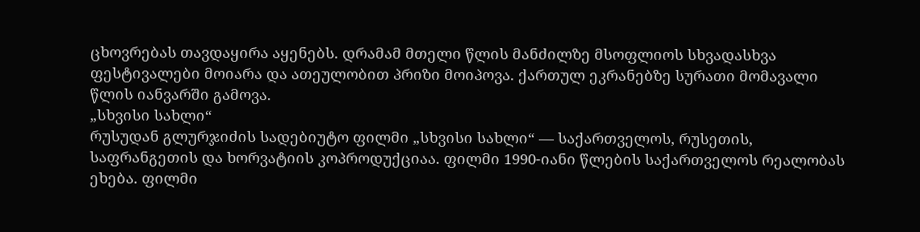ცხოვრებას თავდაყირა აყენებს. დრამამ მთელი წლის მანძილზე მსოფლიოს სხვადასხვა ფესტივალები მოიარა და ათეულობით პრიზი მოიპოვა. ქართულ ეკრანებზე სურათი მომავალი წლის იანვარში გამოვა.
„სხვისი სახლი“
რუსუდან გლურჯიძის სადებიუტო ფილმი „სხვისი სახლი“ — საქართველოს, რუსეთის, საფრანგეთის და ხორვატიის კოპროდუქციაა. ფილმი 1990-იანი წლების საქართველოს რეალობას ეხება. ფილმი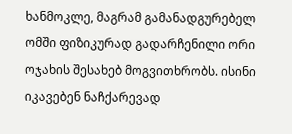ხანმოკლე, მაგრამ გამანადგურებელ ომში ფიზიკურად გადარჩენილი ორი ოჯახის შესახებ მოგვითხრობს. ისინი იკავებენ ნაჩქარევად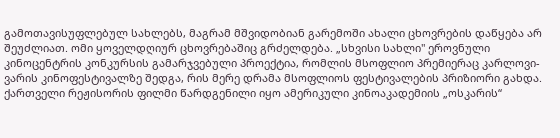გამოთავისუფლებულ სახლებს, მაგრამ მშვიდობიან გარემოში ახალი ცხოვრების დაწყება არ შეუძლიათ. ომი ყოველდღიურ ცხოვრებაშიც გრძელდება. „სხვისი სახლი" ეროვნული კინოცენტრის კონკურსის გამარჯვებული პროექტია, რომლის მსოფლიო პრემიერაც კარლოვი-ვარის კინოფესტივალზე შედგა, რის მერე დრამა მსოფლიოს ფესტივალების პრიზიორი გახდა. ქართველი რეჟისორის ფილმი წარდგენილი იყო ამერიკული კინოაკადემიის „ოსკარის“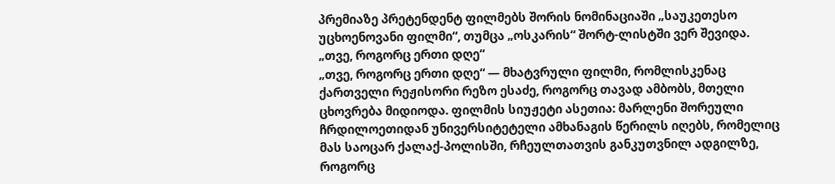პრემიაზე პრეტენდენტ ფილმებს შორის ნომინაციაში „საუკეთესო უცხოენოვანი ფილმი“, თუმცა „ოსკარის“ შორტ-ლისტში ვერ შევიდა.
„თვე, როგორც ერთი დღე“
„თვე, როგორც ერთი დღე“ — მხატვრული ფილმი, რომლისკენაც ქართველი რეჟისორი რეზო ესაძე, როგორც თავად ამბობს, მთელი ცხოვრება მიდიოდა. ფილმის სიუჟეტი ასეთია: მარლენი შორეული ჩრდილოეთიდან უნივერსიტეტელი ამხანაგის წერილს იღებს, რომელიც მას საოცარ ქალაქ-პოლისში, რჩეულთათვის განკუთვნილ ადგილზე, როგორც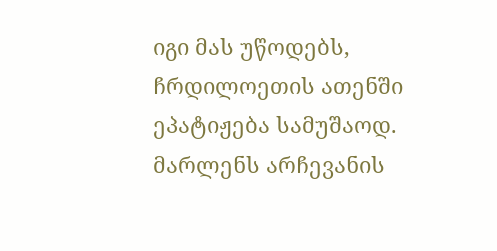იგი მას უწოდებს, ჩრდილოეთის ათენში ეპატიჟება სამუშაოდ. მარლენს არჩევანის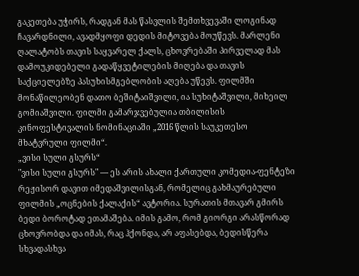გაკეთება უჭირს, რადგან მას წასვლის შემთხვევაში ლოგინად ჩავარდნილი, ავადმყოფი დედის მიტოვება მოუწევს. მარლენი ღალატობს თავის საყვარელ ქალს, ცხოვრებაში პირველად მას დამოუკიდებელი გადაწყვეტილების მიღება და თავის საქციელებზე პასუხისმგებლობის აღება უწევს. ფილმში მონაწილეობენ დათო ბეშიტაიშვილი, ია სუხიტაშვილი, მიხეილ გომიაშვილი. ფილმი გამარჯვებულია თბილისის კინოფესტივალის ნომინაციაში „2016 წლის საუკეთესო მხატვრული ფილმი“.
„ვისი სული გსურს“
"ვისი სული გსურს" — ეს არის ახალი ქართული კომედია-ფენტეზი რეჟისორ დავით იმედაშვილისგან, რომელიც გახმაურებული ფილმის „ოცნების ქალაქის“ ავტორია. სურათის მთავარ გმირს ბედი ბოროტად ეთამაშება. იმის გამო, რომ გიორგი არასწორად ცხოვრობდა და იმას, რაც ჰქონდა, არ აფასებდა, ბედისწერა სხვადასხვა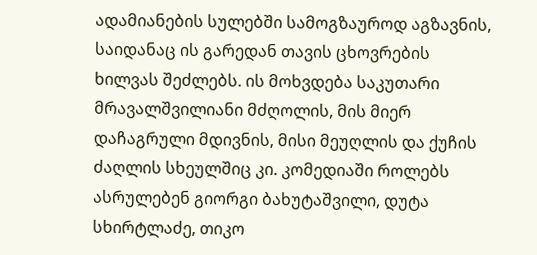ადამიანების სულებში სამოგზაუროდ აგზავნის, საიდანაც ის გარედან თავის ცხოვრების ხილვას შეძლებს. ის მოხვდება საკუთარი მრავალშვილიანი მძღოლის, მის მიერ დაჩაგრული მდივნის, მისი მეუღლის და ქუჩის ძაღლის სხეულშიც კი. კომედიაში როლებს ასრულებენ გიორგი ბახუტაშვილი, დუტა სხირტლაძე, თიკო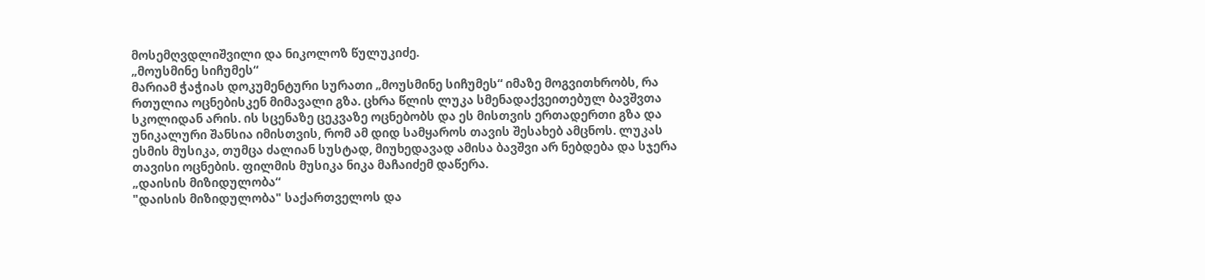მოსემღვდლიშვილი და ნიკოლოზ წულუკიძე.
„მოუსმინე სიჩუმეს“
მარიამ ჭაჭიას დოკუმენტური სურათი „მოუსმინე სიჩუმეს“ იმაზე მოგვითხრობს, რა რთულია ოცნებისკენ მიმავალი გზა. ცხრა წლის ლუკა სმენადაქვეითებულ ბავშვთა სკოლიდან არის. ის სცენაზე ცეკვაზე ოცნებობს და ეს მისთვის ერთადერთი გზა და უნიკალური შანსია იმისთვის, რომ ამ დიდ სამყაროს თავის შესახებ ამცნოს. ლუკას ესმის მუსიკა, თუმცა ძალიან სუსტად, მიუხედავად ამისა ბავშვი არ ნებდება და სჯერა თავისი ოცნების. ფილმის მუსიკა ნიკა მაჩაიძემ დაწერა.
„დაისის მიზიდულობა“
"დაისის მიზიდულობა" საქართველოს და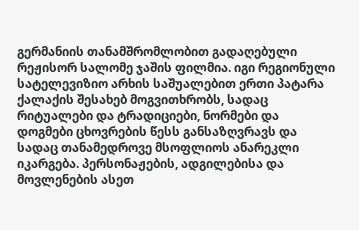გერმანიის თანამშრომლობით გადაღებული რეჟისორ სალომე ჯაშის ფილმია. იგი რეგიონული სატელევიზიო არხის საშუალებით ერთი პატარა ქალაქის შესახებ მოგვითხრობს, სადაც რიტუალები და ტრადიციები, ნორმები და დოგმები ცხოვრების წესს განსაზღვრავს და სადაც თანამედროვე მსოფლიოს ანარეკლი იკარგება. პერსონაჟების, ადგილებისა და მოვლენების ასეთ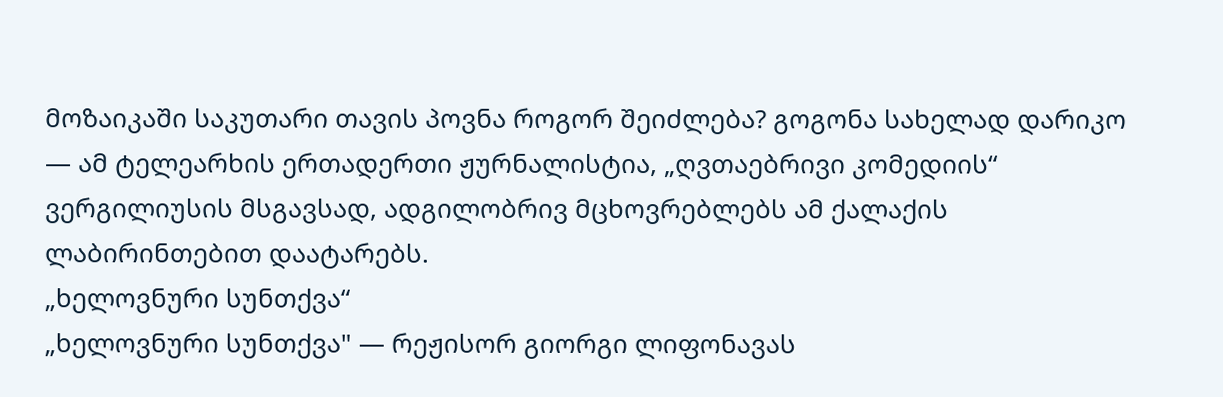მოზაიკაში საკუთარი თავის პოვნა როგორ შეიძლება? გოგონა სახელად დარიკო — ამ ტელეარხის ერთადერთი ჟურნალისტია, „ღვთაებრივი კომედიის“ ვერგილიუსის მსგავსად, ადგილობრივ მცხოვრებლებს ამ ქალაქის ლაბირინთებით დაატარებს.
„ხელოვნური სუნთქვა“
„ხელოვნური სუნთქვა" — რეჟისორ გიორგი ლიფონავას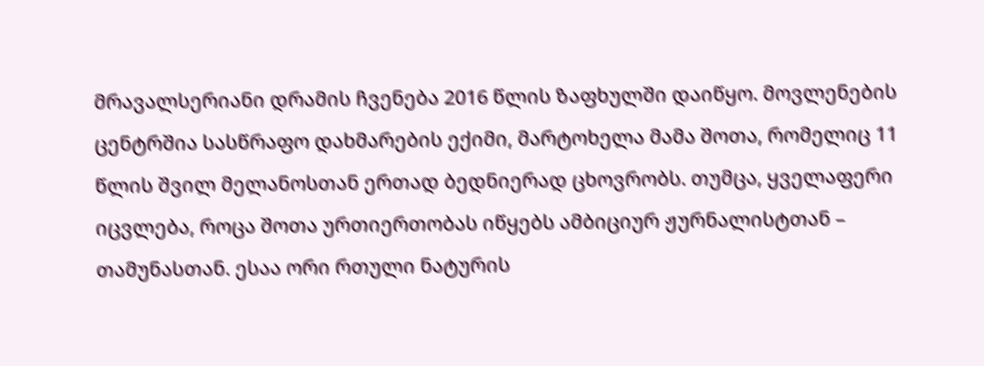მრავალსერიანი დრამის ჩვენება 2016 წლის ზაფხულში დაიწყო. მოვლენების ცენტრშია სასწრაფო დახმარების ექიმი, მარტოხელა მამა შოთა, რომელიც 11 წლის შვილ მელანოსთან ერთად ბედნიერად ცხოვრობს. თუმცა, ყველაფერი იცვლება, როცა შოთა ურთიერთობას იწყებს ამბიციურ ჟურნალისტთან – თამუნასთან. ესაა ორი რთული ნატურის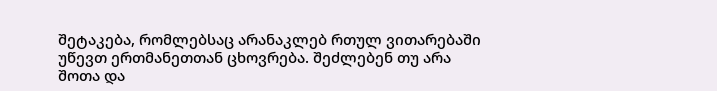შეტაკება, რომლებსაც არანაკლებ რთულ ვითარებაში უწევთ ერთმანეთთან ცხოვრება. შეძლებენ თუ არა შოთა და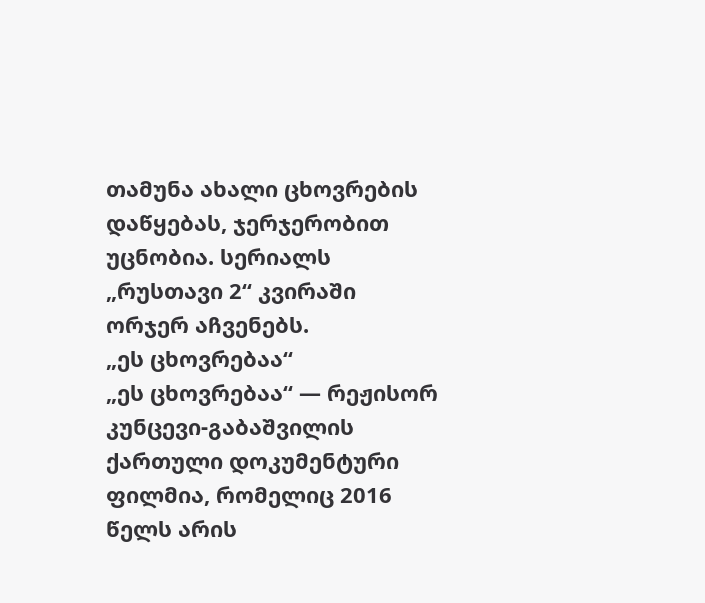თამუნა ახალი ცხოვრების დაწყებას, ჯერჯერობით უცნობია. სერიალს „რუსთავი 2“ კვირაში ორჯერ აჩვენებს.
„ეს ცხოვრებაა“
„ეს ცხოვრებაა“ — რეჟისორ კუნცევი-გაბაშვილის ქართული დოკუმენტური ფილმია, რომელიც 2016 წელს არის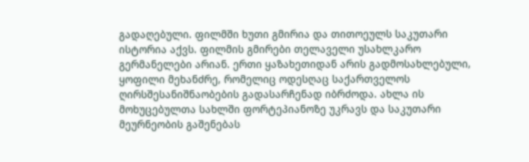გადაღებული. ფილმში ხუთი გმირია და თითოეულს საკუთარი ისტორია აქვს. ფილმის გმირები თელაველი უსახლკარო გერმანელები არიან. ერთი ყაზახეთიდან არის გადმოსახლებული, ყოფილი მეხანძრე, რომელიც ოდესღაც საქართველოს ღირსშესანიშნაობების გადასარჩენად იბრძოდა. ახლა ის მოხუცებულთა სახლში ფორტეპიანოზე უკრავს და საკუთარი მეურნეობის გაშენებას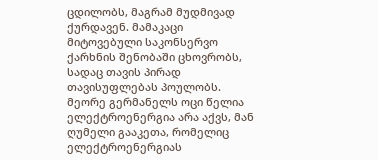ცდილობს, მაგრამ მუდმივად ქურდავენ. მამაკაცი მიტოვებული საკონსერვო ქარხნის შენობაში ცხოვრობს, სადაც თავის პირად თავისუფლებას პოულობს. მეორე გერმანელს ოცი წელია ელექტროენერგია არა აქვს, მან ღუმელი გააკეთა, რომელიც ელექტროენერგიას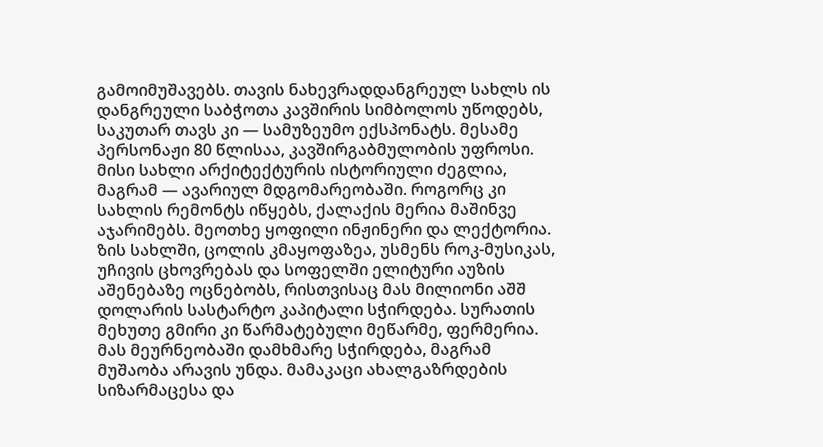გამოიმუშავებს. თავის ნახევრადდანგრეულ სახლს ის დანგრეული საბჭოთა კავშირის სიმბოლოს უწოდებს, საკუთარ თავს კი — სამუზეუმო ექსპონატს. მესამე პერსონაჟი 80 წლისაა, კავშირგაბმულობის უფროსი. მისი სახლი არქიტექტურის ისტორიული ძეგლია, მაგრამ — ავარიულ მდგომარეობაში. როგორც კი სახლის რემონტს იწყებს, ქალაქის მერია მაშინვე აჯარიმებს. მეოთხე ყოფილი ინჟინერი და ლექტორია. ზის სახლში, ცოლის კმაყოფაზეა, უსმენს როკ-მუსიკას, უჩივის ცხოვრებას და სოფელში ელიტური აუზის აშენებაზე ოცნებობს, რისთვისაც მას მილიონი აშშ დოლარის სასტარტო კაპიტალი სჭირდება. სურათის მეხუთე გმირი კი წარმატებული მეწარმე, ფერმერია. მას მეურნეობაში დამხმარე სჭირდება, მაგრამ მუშაობა არავის უნდა. მამაკაცი ახალგაზრდების სიზარმაცესა და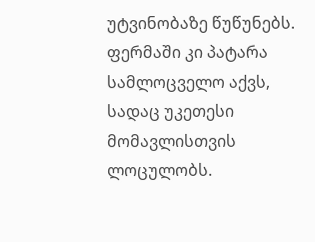უტვინობაზე წუწუნებს. ფერმაში კი პატარა სამლოცველო აქვს, სადაც უკეთესი მომავლისთვის ლოცულობს.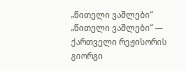„წითელი ვაშლები“
„წითელი ვაშლები“ — ქართველი რეჟისორის გიორგი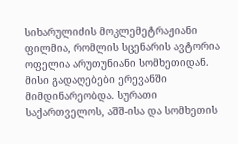სიხარულიძის მოკლემეტრაჟიანი ფილმია, რომლის სცენარის ავტორია ოფელია არუთუნიანი სომხეთიდან. მისი გადაღებები ერევანში მიმდინარეობდა. სურათი საქართველოს, აშშ-ისა და სომხეთის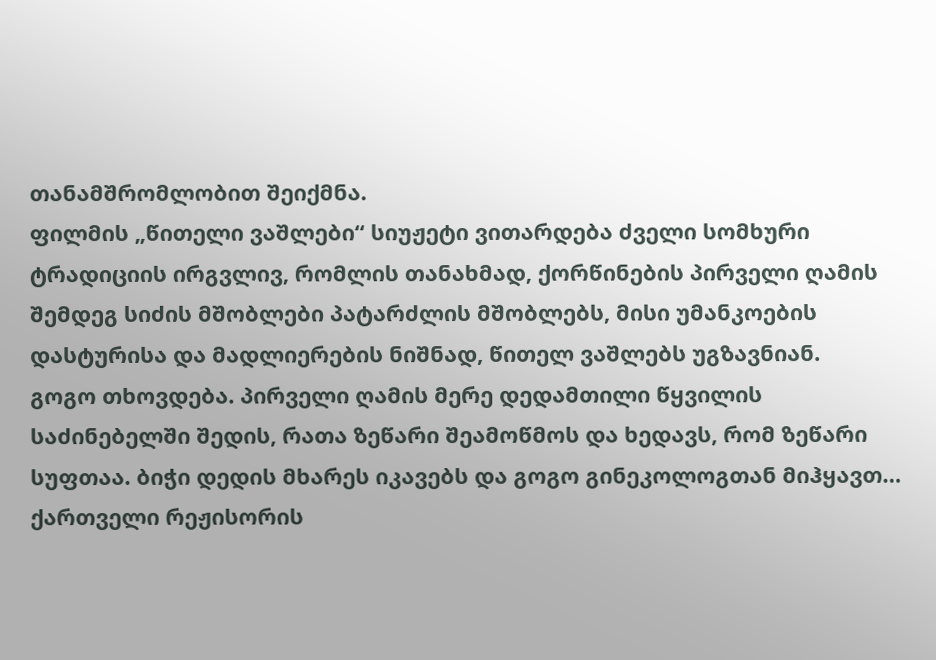თანამშრომლობით შეიქმნა.
ფილმის „წითელი ვაშლები“ სიუჟეტი ვითარდება ძველი სომხური ტრადიციის ირგვლივ, რომლის თანახმად, ქორწინების პირველი ღამის შემდეგ სიძის მშობლები პატარძლის მშობლებს, მისი უმანკოების დასტურისა და მადლიერების ნიშნად, წითელ ვაშლებს უგზავნიან.
გოგო თხოვდება. პირველი ღამის მერე დედამთილი წყვილის საძინებელში შედის, რათა ზეწარი შეამოწმოს და ხედავს, რომ ზეწარი სუფთაა. ბიჭი დედის მხარეს იკავებს და გოგო გინეკოლოგთან მიჰყავთ… ქართველი რეჟისორის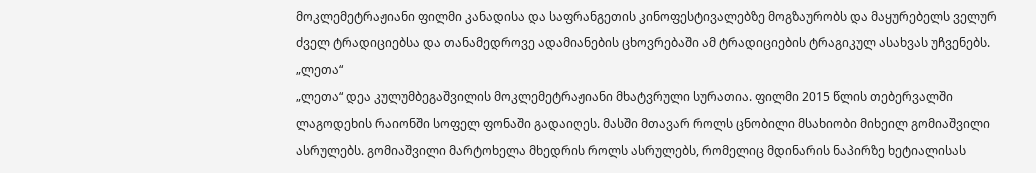მოკლემეტრაჟიანი ფილმი კანადისა და საფრანგეთის კინოფესტივალებზე მოგზაურობს და მაყურებელს ველურ ძველ ტრადიციებსა და თანამედროვე ადამიანების ცხოვრებაში ამ ტრადიციების ტრაგიკულ ასახვას უჩვენებს.
„ლეთა“
„ლეთა“ დეა კულუმბეგაშვილის მოკლემეტრაჟიანი მხატვრული სურათია. ფილმი 2015 წლის თებერვალში ლაგოდეხის რაიონში სოფელ ფონაში გადაიღეს. მასში მთავარ როლს ცნობილი მსახიობი მიხეილ გომიაშვილი ასრულებს. გომიაშვილი მარტოხელა მხედრის როლს ასრულებს, რომელიც მდინარის ნაპირზე ხეტიალისას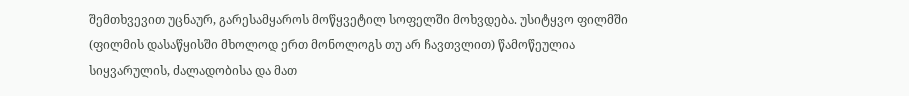შემთხვევით უცნაურ, გარესამყაროს მოწყვეტილ სოფელში მოხვდება. უსიტყვო ფილმში (ფილმის დასაწყისში მხოლოდ ერთ მონოლოგს თუ არ ჩავთვლით) წამოწეულია სიყვარულის, ძალადობისა და მათ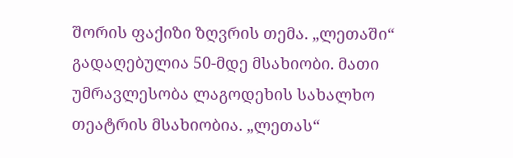შორის ფაქიზი ზღვრის თემა. „ლეთაში“ გადაღებულია 50-მდე მსახიობი. მათი უმრავლესობა ლაგოდეხის სახალხო თეატრის მსახიობია. „ლეთას“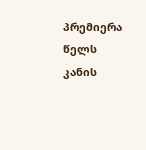პრემიერა წელს კანის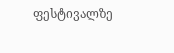ფესტივალზე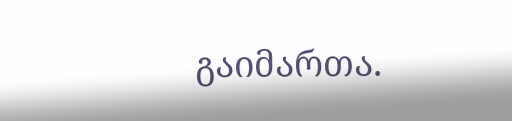გაიმართა.